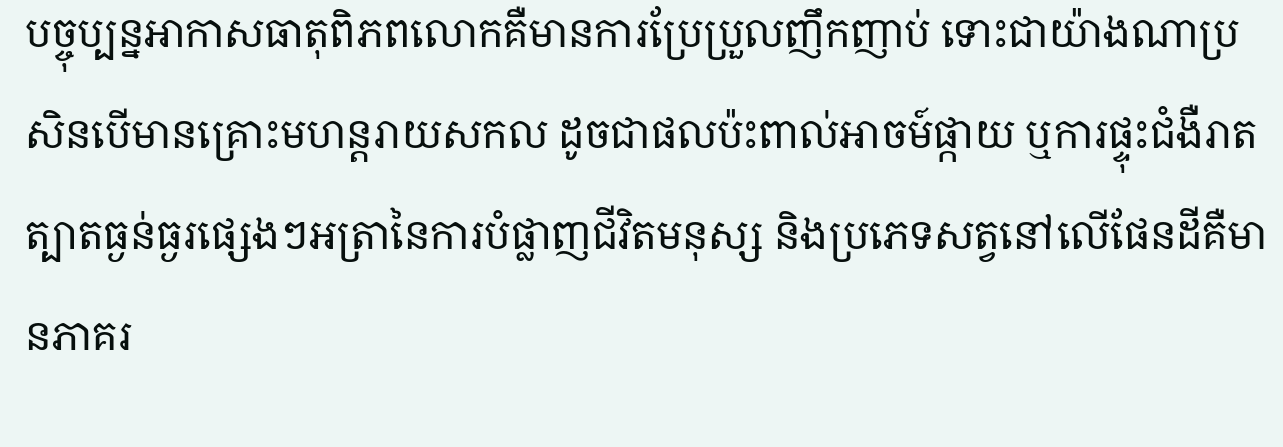បច្ចុប្បន្នអាកាសធាតុពិភពលោកគឺមានការប្រែប្រួលញឹកញាប់ ទោះជាយ៉ាងណាប្រសិនបើមានគ្រោះមហន្តរាយសកល ដូចជាផលប៉ះពាល់អាចម៍ផ្កាយ ឬការផ្ទុះជំងឺរាតត្បាតធ្ងន់ធ្ងរផ្សេងៗអត្រានៃការបំផ្លាញជីវិតមនុស្ស និងប្រភេទសត្វនៅលើផែនដីគឺមានភាគរ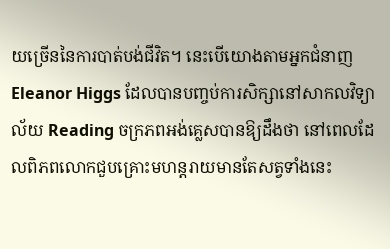យច្រើននៃការបាត់បង់ជីវិត។ នេះបើយោងតាមអ្នកជំនាញ Eleanor Higgs ដែលបានបញ្ចប់ការសិក្សានៅសាកលវិទ្យាល័យ Reading ចក្រភពអង់គ្លេសបានឱ្យដឹងថា នៅពេលដែលពិភពលោកជួបគ្រោះមហន្តរាយមានតែសត្វទាំងនេះ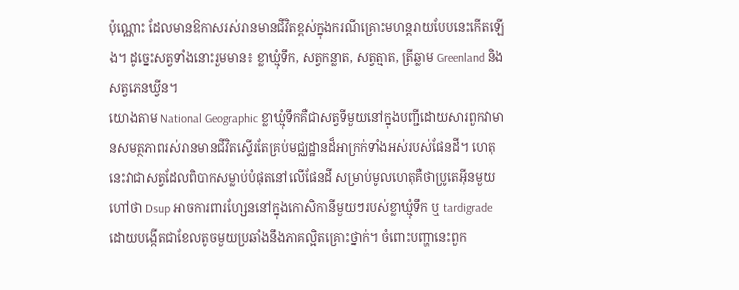ប៉ុណ្ណោះ ដែលមានឱកាសរស់រានមានជីវិតខ្ពស់ក្នុងករណីគ្រោះមហន្តរាយបែបនេះកើតឡើង។ ដូច្នេះសត្វទាំងនោះរួមមាន៖ ខ្លាឃ្មុំទឹក, សត្វកន្លាត, សត្វត្មាត, ត្រីឆ្លាម Greenland និងសត្វភេនឃ្វីន។
យោងតាម National Geographic ខ្លាឃ្មុំទឹកគឺជាសត្វទីមួយនៅក្នុងបញ្ជីដោយសារពួកវាមានសមត្ថភាពរស់រានមានជីវិតស្ទើរតែគ្រប់មជ្ឈដ្ឋានដ៏អាក្រក់ទាំងអស់របស់ផែនដី។ ហេតុនេះវាជាសត្វដែលពិបាកសម្លាប់បំផុតនៅលើផែនដី សម្រាប់មូលហេតុគឺថាប្រូតេអ៊ីនមួយហៅថា Dsup អាចការពារហ្សែននៅក្នុងកោសិកានីមួយៗរបស់ខ្លាឃ្មុំទឹក ឬ tardigrade ដោយបង្កើតជាខែលតូចមួយប្រឆាំងនឹងភាគល្អិតគ្រោះថ្នាក់។ ចំពោះបញ្ហានេះពួក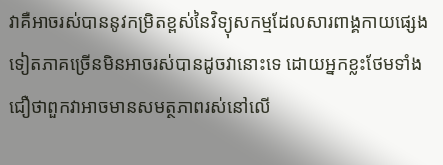វាគឺអាចរស់បាននូវកម្រិតខ្ពស់នៃវិទ្យុសកម្មដែលសារពាង្គកាយផ្សេងទៀតភាគច្រើនមិនអាចរស់បានដូចវានោះទេ ដោយអ្នកខ្លះថែមទាំងជឿថាពួកវាអាចមានសមត្ថភាពរស់នៅលើ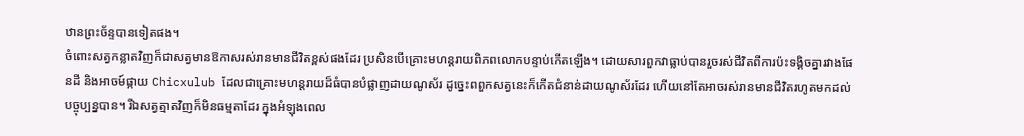ឋានព្រះច័ន្ទបានទៀតផង។
ចំពោះសត្វកន្លាតវិញក៏ជាសត្វមានឱកាសរស់រានមានជីវិតខ្ពស់ផងដែរ ប្រសិនបើគ្រោះមហន្តរាយពិភពលោកបន្ទាប់កើតឡើង។ ដោយសារពួកវាធ្លាប់បានរួចរស់ជីវិតពីការប៉ះទង្គិចគ្នារវាងផែនដី និងអាចម៍ផ្កាយ Chicxulub ដែលជាគ្រោះមហន្តរាយដ៏ធំបានបំផ្លាញដាយណូស័រ ដូច្នេះពពួកសត្វនេះក៏កើតជំនាន់ដាយណូស័រដែរ ហើយនៅតែអាចរស់រានមានជីវិតរហូតមកដល់បច្ចុប្បន្នបាន។ រីឯសត្វត្មាតវិញក៏មិនធម្មតាដែរ ក្នុងអំឡុងពេល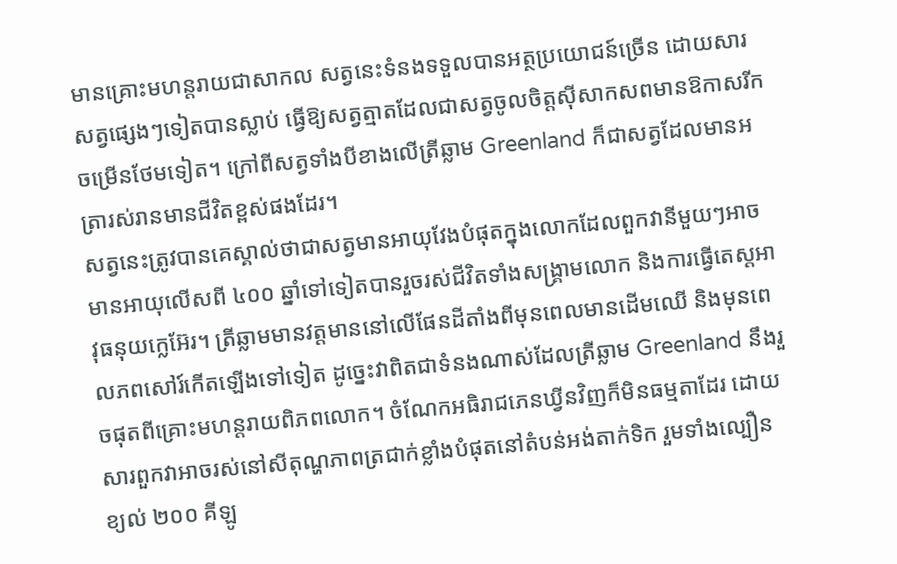មានគ្រោះមហន្តរាយជាសាកល សត្វនេះទំនងទទួលបានអត្ថប្រយោជន៍ច្រើន ដោយសារសត្វផ្សេងៗទៀតបានស្លាប់ ធ្វើឱ្យសត្វត្មាតដែលជាសត្វចូលចិត្តស៊ីសាកសពមានឱកាសរីកចម្រើនថែមទៀត។ ក្រៅពីសត្វទាំងបីខាងលើត្រីឆ្លាម Greenland ក៏ជាសត្វដែលមានអត្រារស់រានមានជីវិតខ្ពស់ផងដែរ។
សត្វនេះត្រូវបានគេស្គាល់ថាជាសត្វមានអាយុវែងបំផុតក្នុងលោកដែលពួកវានីមួយៗអាចមានអាយុលើសពី ៤០០ ឆ្នាំទៅទៀតបានរួចរស់ជីវិតទាំងសង្គ្រាមលោក និងការធ្វើតេស្តអាវុធនុយក្លេអ៊ែរ។ ត្រីឆ្លាមមានវត្តមាននៅលើផែនដីតាំងពីមុនពេលមានដើមឈើ និងមុនពេលភពសៅរ៍កើតឡើងទៅទៀត ដូច្នេះវាពិតជាទំនងណាស់ដែលត្រីឆ្លាម Greenland នឹងរួចផុតពីគ្រោះមហន្តរាយពិភពលោក។ ចំណែកអធិរាជភេនឃ្វីនវិញក៏មិនធម្មតាដែរ ដោយសារពួកវាអាចរស់នៅសីតុណ្ហភាពត្រជាក់ខ្លាំងបំផុតនៅតំបន់អង់តាក់ទិក រួមទាំងល្បឿនខ្យល់ ២០០ គីឡូ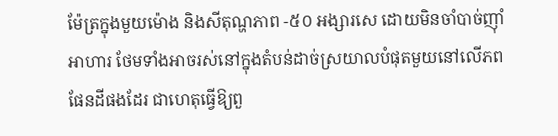ម៉ែត្រក្នុងមួយម៉ោង និងសីតុណ្ហភាព -៥០ អង្សារសេ ដោយមិនចាំបាច់ញ៉ាំអាហារ ថែមទាំងអាចរស់នៅក្នុងតំបន់ដាច់ស្រយាលបំផុតមួយនៅលើភពផែនដីផងដែរ ជាហេតុធ្វើឱ្យពួ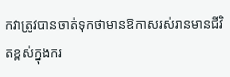កវាត្រូវបានចាត់ទុកថាមានឱកាសរស់រានមានជីវិតខ្ពស់ក្នុងករ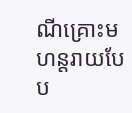ណីគ្រោះមហន្តរាយបែប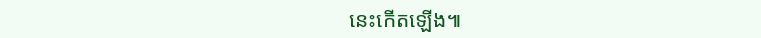នេះកើតឡើង៕